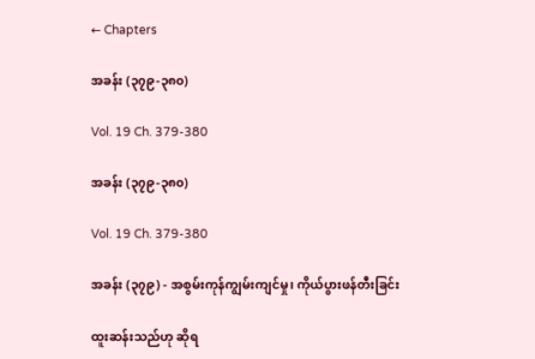← Chapters

အခန်း (၃၇၉-၃၈၀)

Vol. 19 Ch. 379-380

အခန်း (၃၇၉-၃၈၀)

Vol. 19 Ch. 379-380

အခန်း (၃၇၉) - အစွမ်းကုန်ကျွမ်းကျင်မှု၊ ကိုယ်ပွားဖန်တီးခြင်း

ထူးဆန်းသည်ဟု ဆိုရ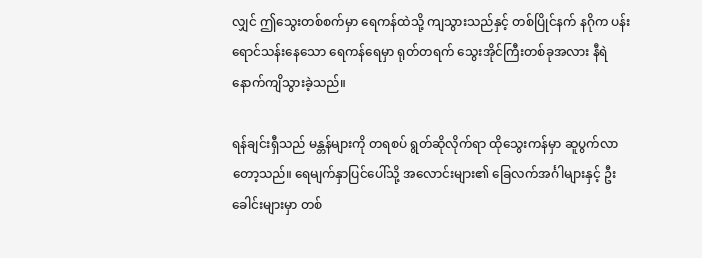လျှင် ဤသွေးတစ်စက်မှာ ရေကန်ထဲသို့ ကျသွားသည်နှင့် တစ်ပြိုင်နက် နဂိုက ပန်းရောင်သန်းနေသော ရေကန်ရေမှာ ရုတ်တရက် သွေးအိုင်ကြီးတစ်ခုအလား နီရဲနောက်ကျိသွားခဲ့သည်။

ရန်ချင်းရှီသည် မန္တန်များကို တရစပ် ရွတ်ဆိုလိုက်ရာ ထိုသွေးကန်မှာ ဆူပွက်လာတော့သည်။ ရေမျက်နှာပြင်ပေါ်သို့ အလောင်းများ၏ ခြေလက်အင်္ဂါများနှင့် ဦးခေါင်းများမှာ တစ်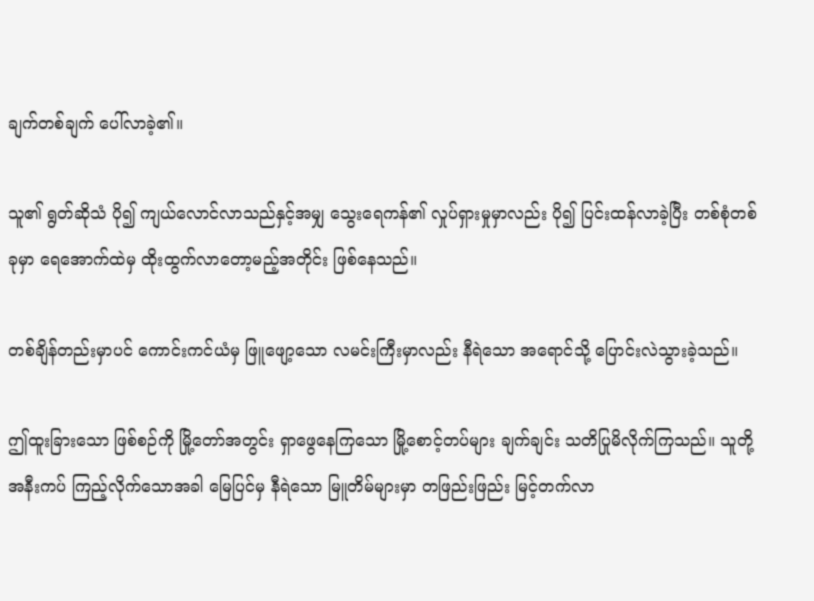ချက်တစ်ချက် ပေါ်လာခဲ့၏။

သူ၏ ရွတ်ဆိုသံ ပို၍ ကျယ်လောင်လာသည်နှင့်အမျှ သွေးရေကန်၏ လှုပ်ရှားမှုမှာလည်း ပို၍ ပြင်းထန်လာခဲ့ပြီး တစ်စုံတစ်ခုမှာ ရေအောက်ထဲမှ ထိုးထွက်လာတော့မည့်အတိုင်း ဖြစ်နေသည်။

တစ်ချိန်တည်းမှာပင် ကောင်းကင်ယံမှ ဖြူဖျော့သော လမင်းကြီးမှာလည်း နီရဲသော အရောင်သို့ ပြောင်းလဲသွားခဲ့သည်။

ဤထူးခြားသော ဖြစ်စဉ်ကို မြို့တော်အတွင်း ရှာဖွေနေကြသော မြို့စောင့်တပ်များ ချက်ချင်း သတိပြုမိလိုက်ကြသည်။ သူတို့ အနီးကပ် ကြည့်လိုက်သောအခါ မြေပြင်မှ နီရဲသော မြူတိမ်များမှာ တဖြည်းဖြည်း မြင့်တက်လာ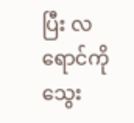ပြီး လရောင်ကို သွေး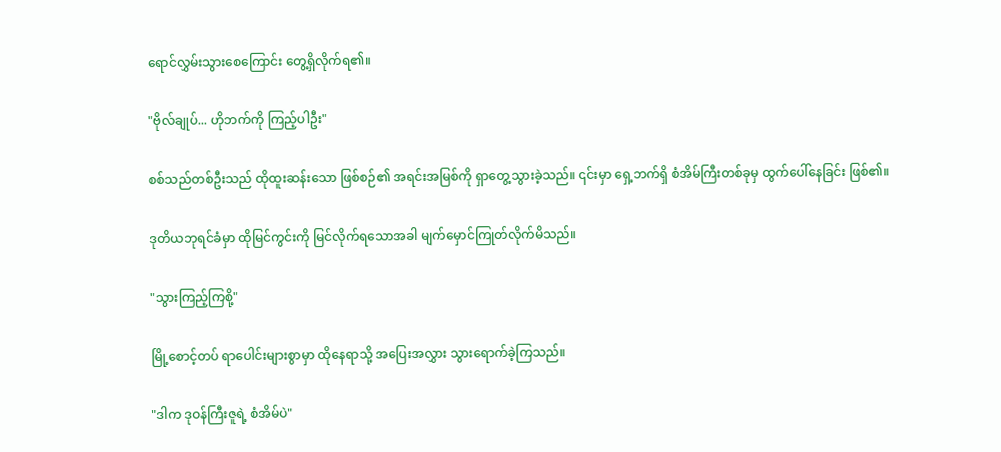ရောင်လွှမ်းသွားစေကြောင်း တွေ့ရှိလိုက်ရ၏။

"ဗိုလ်ချုပ်... ဟိုဘက်ကို ကြည့်ပါဦး"

စစ်သည်တစ်ဦးသည် ထိုထူးဆန်းသော ဖြစ်စဉ်၏ အရင်းအမြစ်ကို ရှာတွေ့သွားခဲ့သည်။ ၎င်းမှာ ရှေ့ဘက်ရှိ စံအိမ်ကြီးတစ်ခုမှ ထွက်ပေါ်နေခြင်း ဖြစ်၏။

ဒုတိယဘုရင်ခံမှာ ထိုမြင်ကွင်းကို မြင်လိုက်ရသောအခါ မျက်မှောင်ကြုတ်လိုက်မိသည်။

"သွားကြည့်ကြစို့"

မြို့စောင့်တပ် ရာပေါင်းများစွာမှာ ထိုနေရာသို့ အပြေးအလွှား သွားရောက်ခဲ့ကြသည်။

"ဒါက ဒုဝန်ကြီးဇူရဲ့ စံအိမ်ပဲ"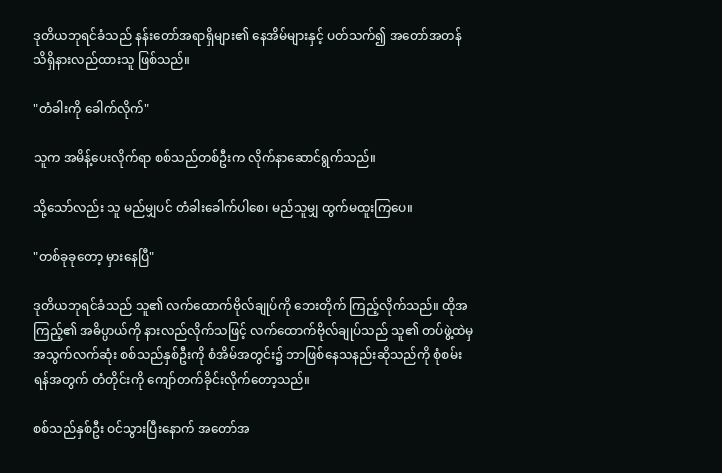ဒုတိယဘုရင်ခံသည် နန်းတော်အရာရှိများ၏ နေအိမ်များနှင့် ပတ်သက်၍ အတော်အတန် သိရှိနားလည်ထားသူ ဖြစ်သည်။

"တံခါးကို ခေါက်လိုက်"

သူက အမိန့်ပေးလိုက်ရာ စစ်သည်တစ်ဦးက လိုက်နာဆောင်ရွက်သည်။

သို့သော်လည်း သူ မည်မျှပင် တံခါးခေါက်ပါစေ၊ မည်သူမျှ ထွက်မထူးကြပေ။

"တစ်ခုခုတော့ မှားနေပြီ"

ဒုတိယဘုရင်ခံသည် သူ၏ လက်ထောက်ဗိုလ်ချုပ်ကို ဘေးတိုက် ကြည့်လိုက်သည်။ ထိုအကြည့်၏ အဓိပ္ပာယ်ကို နားလည်လိုက်သဖြင့် လက်ထောက်ဗိုလ်ချုပ်သည် သူ၏ တပ်ဖွဲ့ထဲမှ အသွက်လက်ဆုံး စစ်သည်နှစ်ဦးကို စံအိမ်အတွင်း၌ ဘာဖြစ်နေသနည်းဆိုသည်ကို စုံစမ်းရန်အတွက် တံတိုင်းကို ကျော်တက်ခိုင်းလိုက်တော့သည်။

စစ်သည်နှစ်ဦး ဝင်သွားပြီးနောက် အတော်အ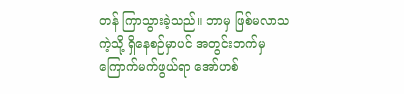တန် ကြာသွားခဲ့သည်။ ဘာမှ ဖြစ်မလာသကဲ့သို့ ရှိနေစဉ်မှာပင် အတွင်းဘက်မှ ကြောက်မက်ဖွယ်ရာ အော်ဟစ်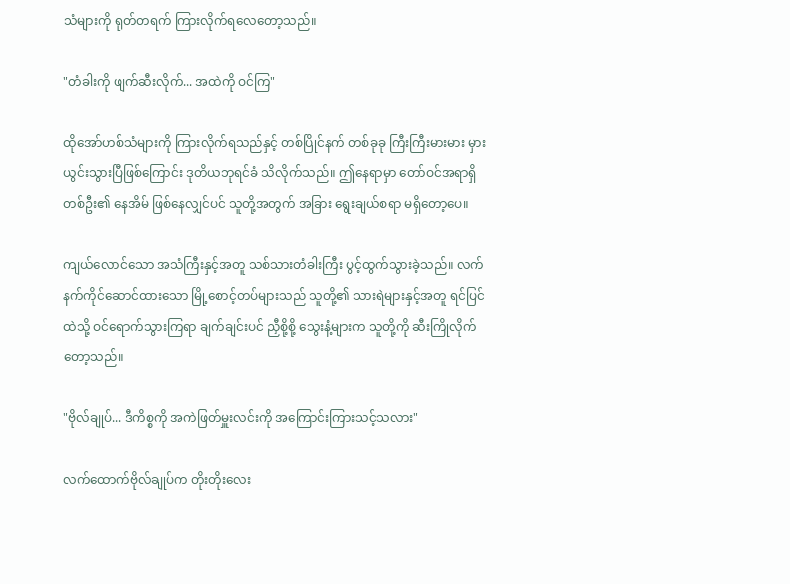သံများကို ရုတ်တရက် ကြားလိုက်ရလေတော့သည်။

"တံခါးကို ဖျက်ဆီးလိုက်... အထဲကို ဝင်ကြ"

ထိုအော်ဟစ်သံများကို ကြားလိုက်ရသည်နှင့် တစ်ပြိုင်နက် တစ်ခုခု ကြီးကြီးမားမား မှားယွင်းသွားပြီဖြစ်ကြောင်း ဒုတိယဘုရင်ခံ သိလိုက်သည်။ ဤနေရာမှာ တော်ဝင်အရာရှိတစ်ဦး၏ နေအိမ် ဖြစ်နေလျှင်ပင် သူတို့အတွက် အခြား ရွေးချယ်စရာ မရှိတော့ပေ။

ကျယ်လောင်သော အသံကြီးနှင့်အတူ သစ်သားတံခါးကြီး ပွင့်ထွက်သွားခဲ့သည်။ လက်နက်ကိုင်ဆောင်ထားသော မြို့စောင့်တပ်များသည် သူတို့၏ သားရဲများနှင့်အတူ ရင်ပြင်ထဲသို့ ဝင်ရောက်သွားကြရာ ချက်ချင်းပင် ညှီစို့စို့ သွေးနံ့များက သူတို့ကို ဆီးကြိုလိုက်တော့သည်။

"ဗိုလ်ချုပ်... ဒီကိစ္စကို အကဲဖြတ်မှူးလင်းကို အကြောင်းကြားသင့်သလား"

လက်ထောက်ဗိုလ်ချုပ်က တိုးတိုးလေး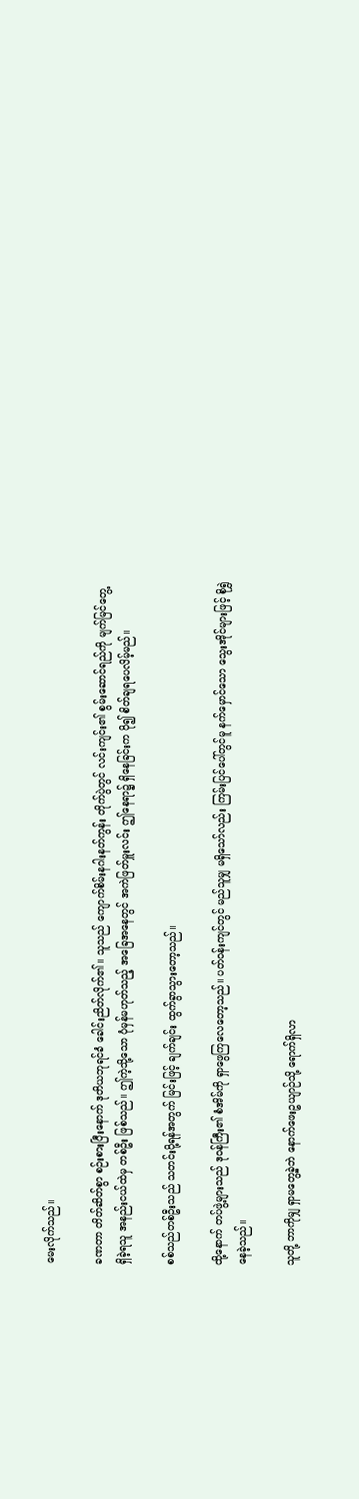မေးလိုက်သည်။

ခဏတာ တိတ်ဆိတ်စွာ စဉ်းစားပြီးနောက် ဒုတိယဘုရင်ခံ ခေါင်းညိတ်လိုက်၏။ သူသည် ကျောက်စိမ်းနဂါးနတ်ကွန်း တိုက်ပွဲတွင် လင်းကျင်း၏ စွမ်းဆောင်ရည်ကို မျက်မြင်တွေ့ရှိခဲ့ရသူ အနည်းငယ်ထဲမှ တစ်ဦး ဖြစ်သည်။ ဤကဲ့သို့သော ပုံမှန်မဟုတ်သည့် အခြေအနေတွင် အကဲဖြတ်မှူးလင်း ဤနေရာ၌ ရှိနေခြင်းက ပို၍ စိတ်ချရပေလိမ့်မည်။

စစ်သည်တစ်ဦးသည် သတင်းပို့ရန်အတွက် မြင်းဖြင့် ချက်ချင်း ထွက်ခွာသွားတော့သည်။

ထို့နောက် တပ်ဖွဲ့များသည် ဒုဝန်ကြီး၏ စံအိမ်ကို ရှာဖွေကြလေတော့သည်။ ပတ်ဝန်းကျင်တွင် မည်သူမျှ မရှိသော်လည်း ကြမ်းပြင်ပေါ်တွင်မူ နက်မှောင်သော သွေးအိုင်များဖြင့် စိုရွှဲနေခဲ့သည်။

သူတို့ ဘာကိုမျှ ရှာမတွေ့ခဲ့ဘဲ နောက်ဖေးဥယျာဉ်သို့ ရောက်ရှိလာ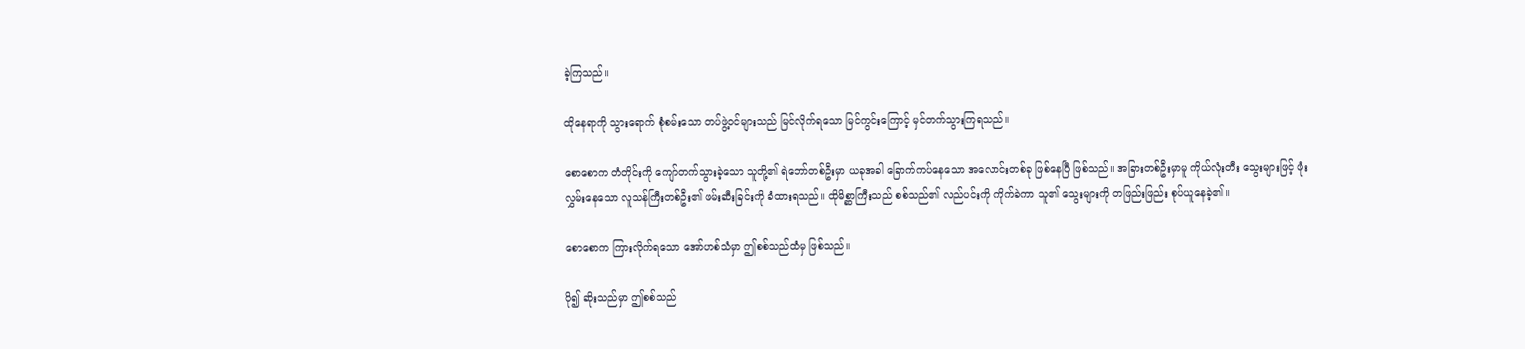ခဲ့ကြသည်။

ထိုနေရာကို သွားရောက် စုံစမ်းသော တပ်ဖွဲ့ဝင်များသည် မြင်လိုက်ရသော မြင်ကွင်းကြောင့် မှင်တက်သွားကြရသည်။

စောစောက တံတိုင်းကို ကျော်တက်သွားခဲ့သော သူတို့၏ ရဲဘော်တစ်ဦးမှာ ယခုအခါ ခြောက်ကပ်နေသော အလောင်းတစ်ခု ဖြစ်နေပြီ ဖြစ်သည်။ အခြားတစ်ဦးမှာမူ ကိုယ်လုံးတီး သွေးများဖြင့် ဖုံးလွှမ်းနေသော လူသန်ကြီးတစ်ဦး၏ ဖမ်းဆီးခြင်းကို ခံထားရသည်။ ထိုမိစ္ဆာကြီးသည် စစ်သည်၏ လည်ပင်းကို ကိုက်ခဲကာ သူ၏ သွေးများကို တဖြည်းဖြည်း စုပ်ယူနေခဲ့၏။

စောစောက ကြားလိုက်ရသော အော်ဟစ်သံမှာ ဤစစ်သည်ထံမှ ဖြစ်သည်။

ပို၍ ဆိုးသည်မှာ ဤစစ်သည်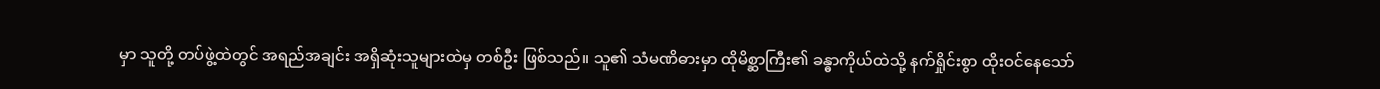မှာ သူတို့ တပ်ဖွဲ့ထဲတွင် အရည်အချင်း အရှိဆုံးသူများထဲမှ တစ်ဦး ဖြစ်သည်။ သူ၏ သံမဏိဓားမှာ ထိုမိစ္ဆာကြီး၏ ခန္ဓာကိုယ်ထဲသို့ နက်ရှိုင်းစွာ ထိုးဝင်နေသော်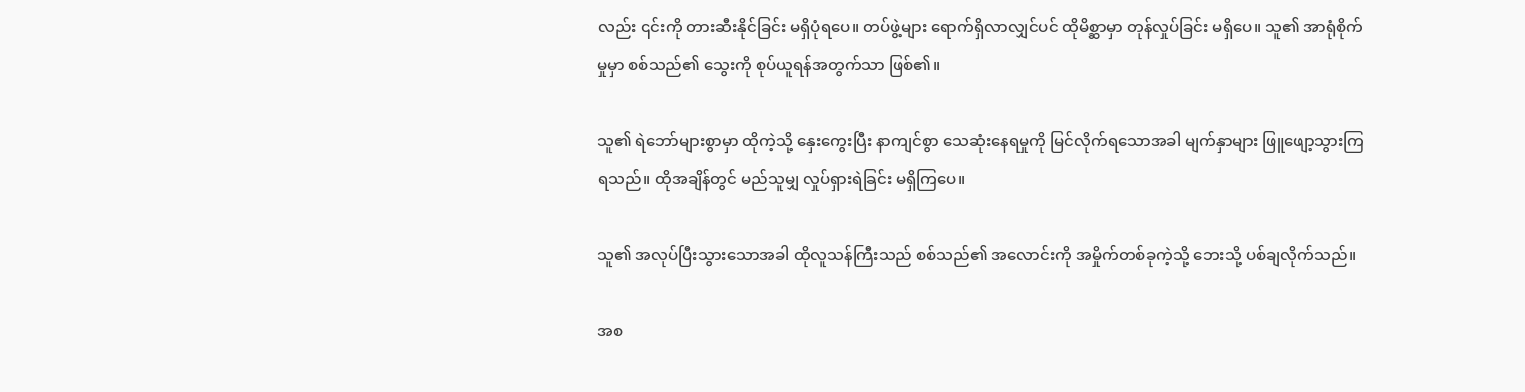လည်း ၎င်းကို တားဆီးနိုင်ခြင်း မရှိပုံရပေ။ တပ်ဖွဲ့များ ရောက်ရှိလာလျှင်ပင် ထိုမိစ္ဆာမှာ တုန်လှုပ်ခြင်း မရှိပေ။ သူ၏ အာရုံစိုက်မှုမှာ စစ်သည်၏ သွေးကို စုပ်ယူရန်အတွက်သာ ဖြစ်၏။

သူ၏ ရဲဘော်များစွာမှာ ထိုကဲ့သို့ နှေးကွေးပြီး နာကျင်စွာ သေဆုံးနေရမှုကို မြင်လိုက်ရသောအခါ မျက်နှာများ ဖြူဖျော့သွားကြရသည်။ ထိုအချိန်တွင် မည်သူမျှ လှုပ်ရှားရဲခြင်း မရှိကြပေ။

သူ၏ အလုပ်ပြီးသွားသောအခါ ထိုလူသန်ကြီးသည် စစ်သည်၏ အလောင်းကို အမှိုက်တစ်ခုကဲ့သို့ ဘေးသို့ ပစ်ချလိုက်သည်။

အစ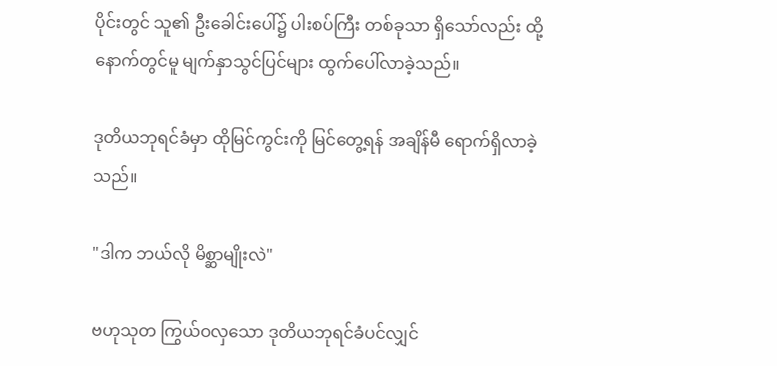ပိုင်းတွင် သူ၏ ဦးခေါင်းပေါ်၌ ပါးစပ်ကြီး တစ်ခုသာ ရှိသော်လည်း ထို့နောက်တွင်မူ မျက်နှာသွင်ပြင်များ ထွက်ပေါ်လာခဲ့သည်။

ဒုတိယဘုရင်ခံမှာ ထိုမြင်ကွင်းကို မြင်တွေ့ရန် အချိန်မီ ရောက်ရှိလာခဲ့သည်။

"ဒါက ဘယ်လို မိစ္ဆာမျိုးလဲ"

ဗဟုသုတ ကြွယ်ဝလှသော ဒုတိယဘုရင်ခံပင်လျှင်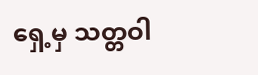ရှေ့မှ သတ္တဝါ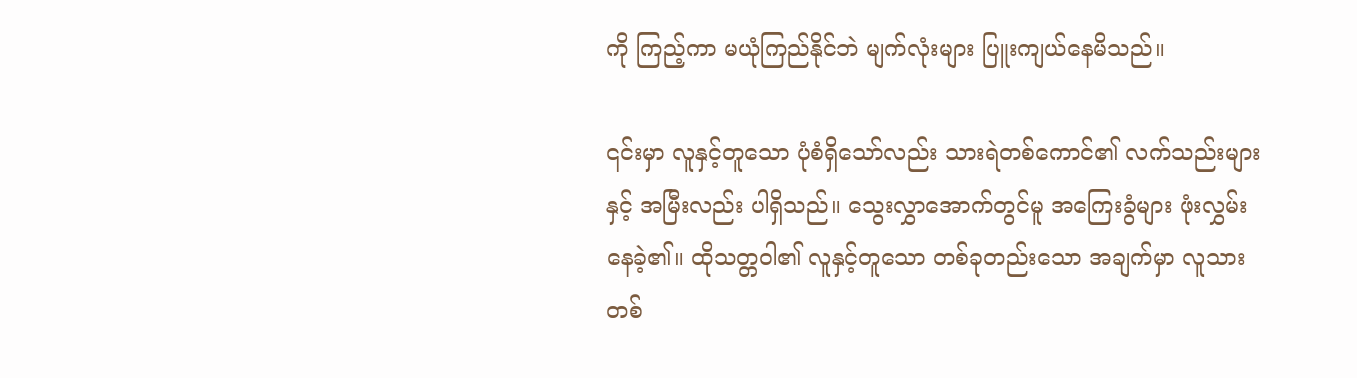ကို ကြည့်ကာ မယုံကြည်နိုင်ဘဲ မျက်လုံးများ ပြူးကျယ်နေမိသည်။

၎င်းမှာ လူနှင့်တူသော ပုံစံရှိသော်လည်း သားရဲတစ်ကောင်၏ လက်သည်းများနှင့် အမြီးလည်း ပါရှိသည်။ သွေးလွှာအောက်တွင်မူ အကြေးခွံများ ဖုံးလွှမ်းနေခဲ့၏။ ထိုသတ္တဝါ၏ လူနှင့်တူသော တစ်ခုတည်းသော အချက်မှာ လူသားတစ်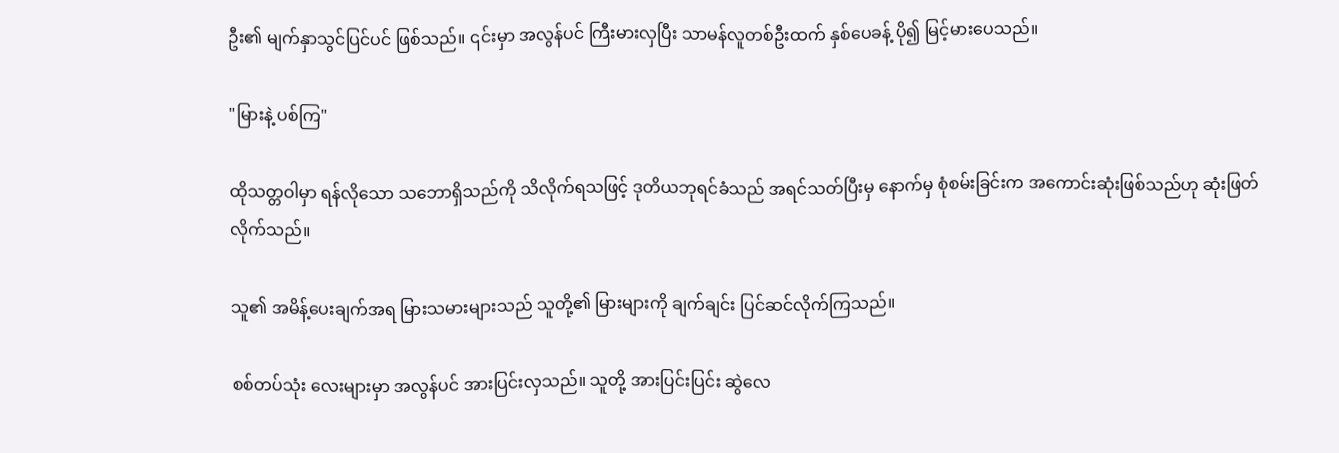ဦး၏ မျက်နှာသွင်ပြင်ပင် ဖြစ်သည်။ ၎င်းမှာ အလွန်ပင် ကြီးမားလှပြီး သာမန်လူတစ်ဦးထက် နှစ်ပေခန့် ပို၍ မြင့်မားပေသည်။

"မြားနဲ့ ပစ်ကြ"

ထိုသတ္တဝါမှာ ရန်လိုသော သဘောရှိသည်ကို သိလိုက်ရသဖြင့် ဒုတိယဘုရင်ခံသည် အရင်သတ်ပြီးမှ နောက်မှ စုံစမ်းခြင်းက အကောင်းဆုံးဖြစ်သည်ဟု ဆုံးဖြတ်လိုက်သည်။

သူ၏ အမိန့်ပေးချက်အရ မြားသမားများသည် သူတို့၏ မြားများကို ချက်ချင်း ပြင်ဆင်လိုက်ကြသည်။

စစ်တပ်သုံး လေးများမှာ အလွန်ပင် အားပြင်းလှသည်။ သူတို့ အားပြင်းပြင်း ဆွဲလေ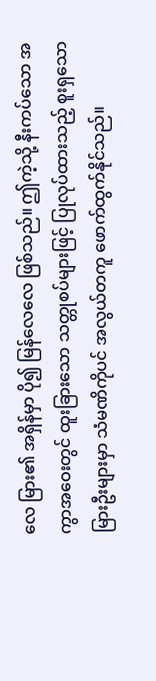လေ မြား၏ အရှိန်မှာ ပို၍ မြန်လေလေ ဖြစ်သည်။ ဤကဲ့သို့ နီးကပ်သော အကွာအဝေးတွင် ထူးခြားသော သတ္တုစပ်များဖြင့် ပြုလုပ်ထားသည့် စူးရှသော မြားဦးများမှာ သံမဏိကိုပင် အလွယ်တကူ ဖောက်ထွက်နိုင်သည်။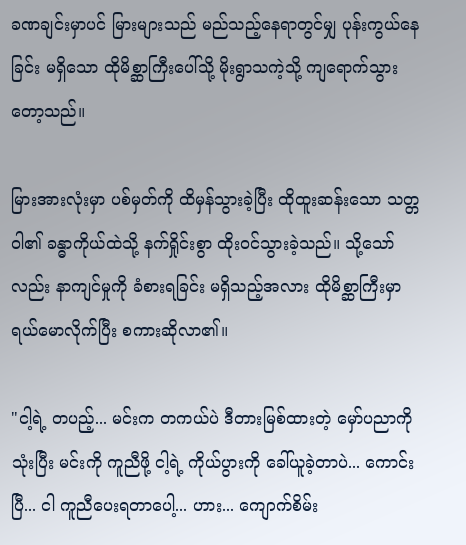ခဏချင်းမှာပင် မြားများသည် မည်သည့်နေရာတွင်မျှ ပုန်းကွယ်နေခြင်း မရှိသော ထိုမိစ္ဆာကြီးပေါ်သို့ မိုးရွာသကဲ့သို့ ကျရောက်သွားတော့သည်။

မြားအားလုံးမှာ ပစ်မှတ်ကို ထိမှန်သွားခဲ့ပြီး ထိုထူးဆန်းသော သတ္တဝါ၏ ခန္ဓာကိုယ်ထဲသို့ နက်ရှိုင်းစွာ ထိုးဝင်သွားခဲ့သည်။ သို့သော်လည်း နာကျင်မှုကို ခံစားရခြင်း မရှိသည့်အလား ထိုမိစ္ဆာကြီးမှာ ရယ်မောလိုက်ပြီး စကားဆိုလာ၏။

"ငါ့ရဲ့ တပည့်... မင်းက တကယ်ပဲ ဒီတားမြစ်ထားတဲ့ မှော်ပညာကို သုံးပြီး မင်းကို ကူညီဖို့ ငါ့ရဲ့ ကိုယ်ပွားကို ခေါ်ယူခဲ့တာပဲ... ကောင်းပြီ... ငါ ကူညီပေးရတာပေါ့... ဟား... ကျောက်စိမ်း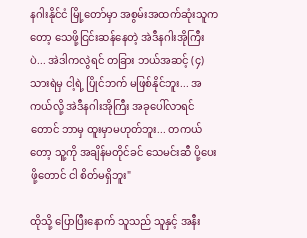နဂါးနိုင်ငံ မြို့တော်မှာ အစွမ်းအထက်ဆုံးသူကတော့ သေဖို့ငြင်းဆန်နေတဲ့ အဲဒီနဂါးအိုကြီးပဲ... အဲဒါကလွဲရင် တခြား ဘယ်အဆင့် (၄) သားရဲမှ ငါ့ရဲ့ ပြိုင်ဘက် မဖြစ်နိုင်ဘူး... အကယ်လို့ အဲဒီနဂါးအိုကြီး အခုပေါ်လာရင်တောင် ဘာမှ ထူးမှာမဟုတ်ဘူး... တကယ်တော့ သူ့ကို အချိန်မတိုင်ခင် သေမင်းဆီ ပို့ပေးဖို့တောင် ငါ စိတ်မရှိဘူး"

ထိုသို့ ပြောပြီးနောက် သူသည် သူနှင့် အနီး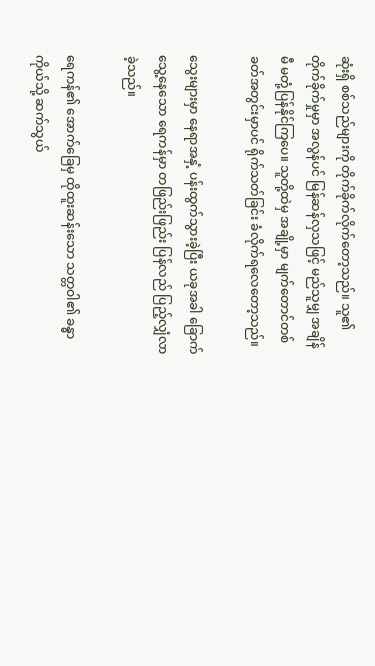ဆုံးရှိ စစ်သည်များကို တိုက်ခိုက်လိုက်တော့သည်။ သူ၏ တိုက်ခိုက်မှုမှာ အလွန်ပင် မြန်ဆန်လှသဖြင့် မည်သူမျှ အချိန်မီ မတုံ့ပြန်နိုင်ကြပေ။ သူတို့ထဲမှ အချို့မှာ မျက်တောင်တစ်ခတ်အတွင်းမှာပင် ရိုက်သတ်ခြင်း ခံလိုက်ရလေတော့သည်။

သွေးများမှာ နေရာအနှံ့ ပန်းထွက်သွားခဲ့ပြီး ယခုအခါ ခြောက်သွေ့နေသော ရေကန်မှာ တဖြည်းဖြည်း ပြန်လည် ပြည့်လျှံလာခဲ့သည်။

ရေကန်၏ အောက်ခြေမှ ထိုထူးဆန်းသော သတ္တဝါ၏ ခန္ဓာကိုယ်သို့ ဆက်သွယ်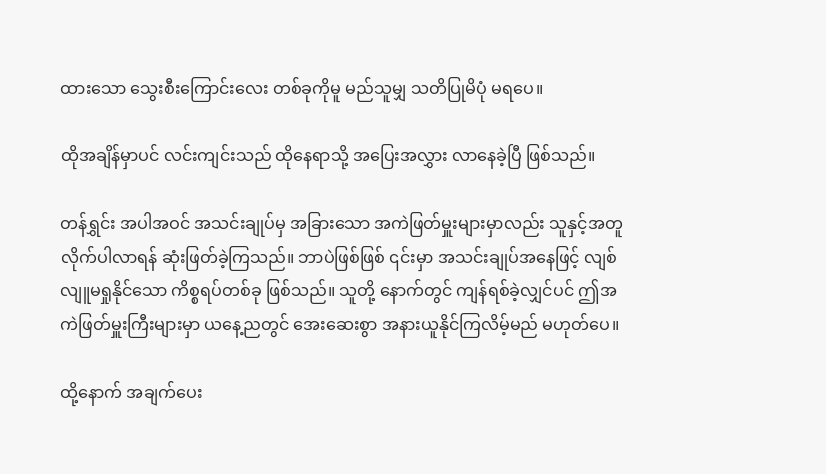ထားသော သွေးစီးကြောင်းလေး တစ်ခုကိုမူ မည်သူမျှ သတိပြုမိပုံ မရပေ။

ထိုအချိန်မှာပင် လင်းကျင်းသည် ထိုနေရာသို့ အပြေးအလွှား လာနေခဲ့ပြီ ဖြစ်သည်။

တန်ရွှင်း အပါအဝင် အသင်းချုပ်မှ အခြားသော အကဲဖြတ်မှူးများမှာလည်း သူနှင့်အတူ လိုက်ပါလာရန် ဆုံးဖြတ်ခဲ့ကြသည်။ ဘာပဲဖြစ်ဖြစ် ၎င်းမှာ အသင်းချုပ်အနေဖြင့် လျစ်လျူမရှုနိုင်သော ကိစ္စရပ်တစ်ခု ဖြစ်သည်။ သူတို့ နောက်တွင် ကျန်ရစ်ခဲ့လျှင်ပင် ဤအကဲဖြတ်မှူးကြီးများမှာ ယနေ့ညတွင် အေးဆေးစွာ အနားယူနိုင်ကြလိမ့်မည် မဟုတ်ပေ။

ထို့နောက် အချက်ပေး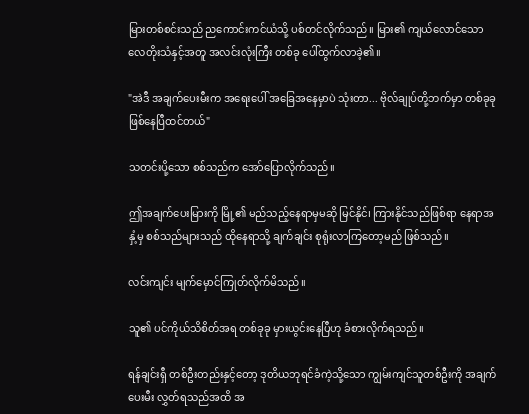မြားတစ်စင်းသည် ညကောင်းကင်ယံသို့ ပစ်တင်လိုက်သည်။ မြား၏ ကျယ်လောင်သော လေတိုးသံနှင့်အတူ အလင်းလုံးကြီး တစ်ခု ပေါ်ထွက်လာခဲ့၏။

"အဲဒီ အချက်ပေးမီးက အရေးပေါ် အခြေအနေမှာပဲ သုံးတာ... ဗိုလ်ချုပ်တို့ဘက်မှာ တစ်ခုခု ဖြစ်နေပြီထင်တယ်"

သတင်းပို့သော စစ်သည်က အော်ပြောလိုက်သည်။

ဤအချက်ပေးမြားကို မြို့၏ မည်သည့်နေရာမှမဆို မြင်နိုင်၊ ကြားနိုင်သည်ဖြစ်ရာ နေရာအနှံ့မှ စစ်သည်များသည် ထိုနေရာသို့ ချက်ချင်း စုရုံးလာကြတော့မည် ဖြစ်သည်။

လင်းကျင်း မျက်မှောင်ကြုတ်လိုက်မိသည်။

သူ၏ ပင်ကိုယ်သိစိတ်အရ တစ်ခုခု မှားယွင်းနေပြီဟု ခံစားလိုက်ရသည်။

ရန်ချင်းရှီ တစ်ဦးတည်းနှင့်တော့ ဒုတိယဘုရင်ခံကဲ့သို့သော ကျွမ်းကျင်သူတစ်ဦးကို အချက်ပေးမီး လွှတ်ရသည်အထိ အ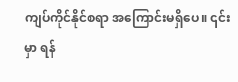ကျပ်ကိုင်နိုင်စရာ အကြောင်းမရှိပေ။ ၎င်းမှာ ရန်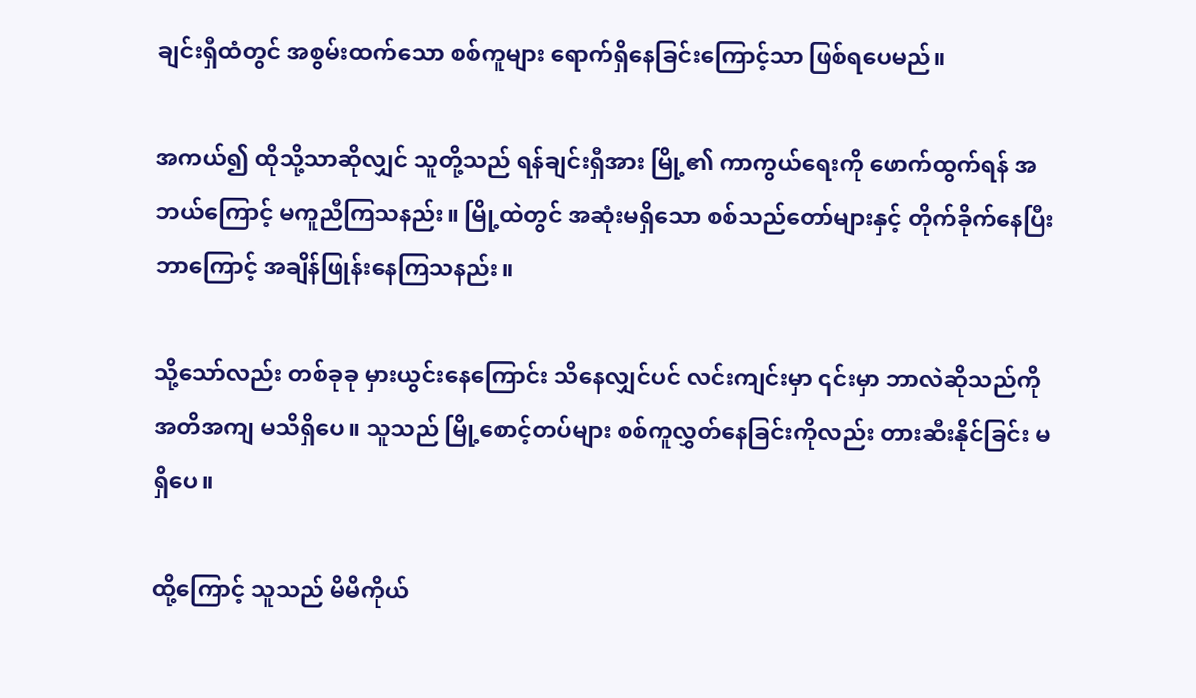ချင်းရှီထံတွင် အစွမ်းထက်သော စစ်ကူများ ရောက်ရှိနေခြင်းကြောင့်သာ ဖြစ်ရပေမည်။

အကယ်၍ ထိုသို့သာဆိုလျှင် သူတို့သည် ရန်ချင်းရှီအား မြို့၏ ကာကွယ်ရေးကို ဖောက်ထွက်ရန် အဘယ်ကြောင့် မကူညီကြသနည်း။ မြို့ထဲတွင် အဆုံးမရှိသော စစ်သည်တော်များနှင့် တိုက်ခိုက်နေပြီး ဘာကြောင့် အချိန်ဖြုန်းနေကြသနည်း။

သို့သော်လည်း တစ်ခုခု မှားယွင်းနေကြောင်း သိနေလျှင်ပင် လင်းကျင်းမှာ ၎င်းမှာ ဘာလဲဆိုသည်ကို အတိအကျ မသိရှိပေ။ သူသည် မြို့စောင့်တပ်များ စစ်ကူလွှတ်နေခြင်းကိုလည်း တားဆီးနိုင်ခြင်း မရှိပေ။

ထို့ကြောင့် သူသည် မိမိကိုယ်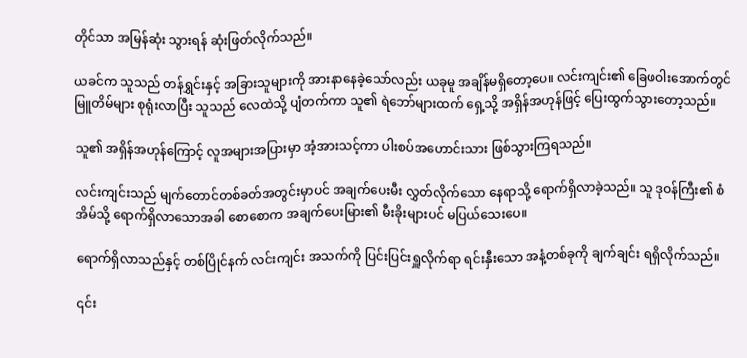တိုင်သာ အမြန်ဆုံး သွားရန် ဆုံးဖြတ်လိုက်သည်။

ယခင်က သူသည် တန်ရွှင်းနှင့် အခြားသူများကို အားနာနေခဲ့သော်လည်း ယခုမူ အချိန်မရှိတော့ပေ။ လင်းကျင်း၏ ခြေဖဝါးအောက်တွင် မြူတိမ်များ စုရုံးလာပြီး သူသည် လေထဲသို့ ပျံတက်ကာ သူ၏ ရဲဘော်များထက် ရှေ့သို့ အရှိန်အဟုန်ဖြင့် ပြေးထွက်သွားတော့သည်။

သူ၏ အရှိန်အဟုန်ကြောင့် လူအများအပြားမှာ အံ့အားသင့်ကာ ပါးစပ်အဟောင်းသား ဖြစ်သွားကြရသည်။

လင်းကျင်းသည် မျက်တောင်တစ်ခတ်အတွင်းမှာပင် အချက်ပေးမီး လွှတ်လိုက်သော နေရာသို့ ရောက်ရှိလာခဲ့သည်။ သူ ဒုဝန်ကြီး၏ စံအိမ်သို့ ရောက်ရှိလာသောအခါ စောစောက အချက်ပေးမြား၏ မီးခိုးများပင် မပြယ်သေးပေ။

ရောက်ရှိလာသည်နှင့် တစ်ပြိုင်နက် လင်းကျင်း အသက်ကို ပြင်းပြင်းရှူလိုက်ရာ ရင်းနှီးသော အနံ့တစ်ခုကို ချက်ချင်း ရရှိလိုက်သည်။

၎င်း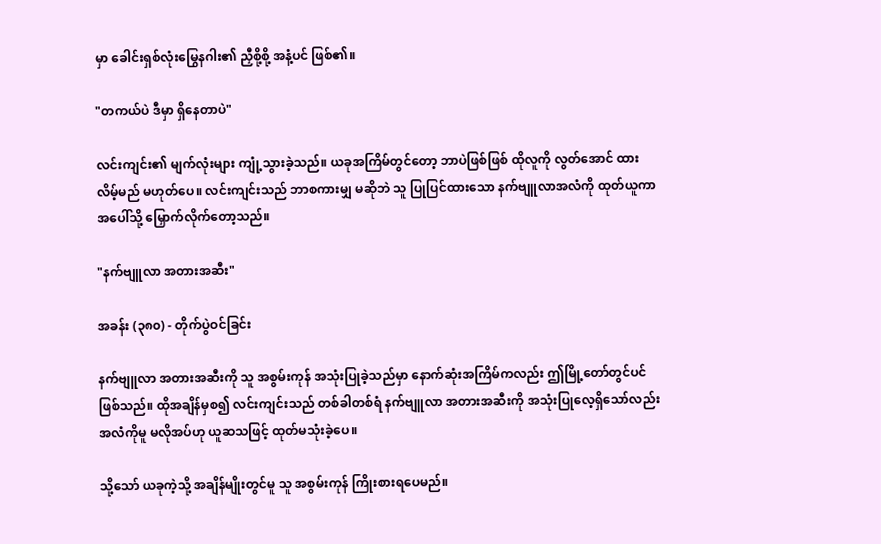မှာ ခေါင်းရှစ်လုံးမြွေနဂါး၏ ညှီစို့စို့ အနံ့ပင် ဖြစ်၏။

"တကယ်ပဲ ဒီမှာ ရှိနေတာပဲ"

လင်းကျင်း၏ မျက်လုံးများ ကျုံ့သွားခဲ့သည်။ ယခုအကြိမ်တွင်တော့ ဘာပဲဖြစ်ဖြစ် ထိုလူကို လွတ်အောင် ထားလိမ့်မည် မဟုတ်ပေ။ လင်းကျင်းသည် ဘာစကားမျှ မဆိုဘဲ သူ ပြုပြင်ထားသော နက်ဗျူလာအလံကို ထုတ်ယူကာ အပေါ်သို့ မြှောက်လိုက်တော့သည်။

"နက်ဗျူလာ အတားအဆီး"

အခန်း (၃၈၀) - တိုက်ပွဲဝင်ခြင်း

နက်ဗျူလာ အတားအဆီးကို သူ အစွမ်းကုန် အသုံးပြုခဲ့သည်မှာ နောက်ဆုံးအကြိမ်ကလည်း ဤမြို့တော်တွင်ပင် ဖြစ်သည်။ ထိုအချိန်မှစ၍ လင်းကျင်းသည် တစ်ခါတစ်ရံ နက်ဗျူလာ အတားအဆီးကို အသုံးပြုလေ့ရှိသော်လည်း အလံကိုမူ မလိုအပ်ဟု ယူဆသဖြင့် ထုတ်မသုံးခဲ့ပေ။

သို့သော် ယခုကဲ့သို့ အချိန်မျိုးတွင်မူ သူ အစွမ်းကုန် ကြိုးစားရပေမည်။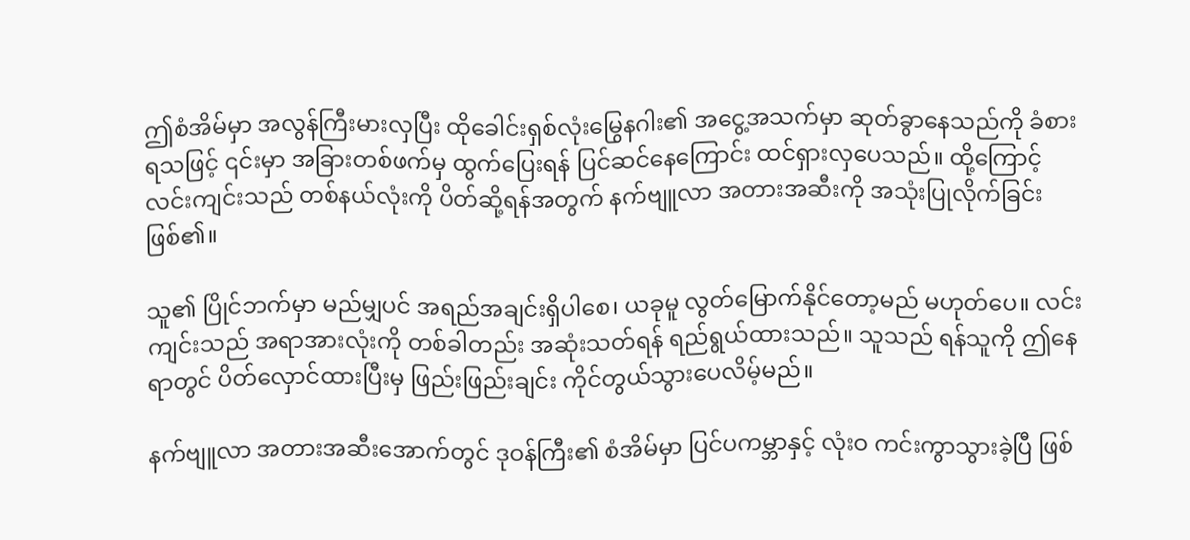ဤစံအိမ်မှာ အလွန်ကြီးမားလှပြီး ထိုခေါင်းရှစ်လုံးမြွေနဂါး၏ အငွေ့အသက်မှာ ဆုတ်ခွာနေသည်ကို ခံစားရသဖြင့် ၎င်းမှာ အခြားတစ်ဖက်မှ ထွက်ပြေးရန် ပြင်ဆင်နေကြောင်း ထင်ရှားလှပေသည်။ ထို့ကြောင့် လင်းကျင်းသည် တစ်နယ်လုံးကို ပိတ်ဆို့ရန်အတွက် နက်ဗျူလာ အတားအဆီးကို အသုံးပြုလိုက်ခြင်း ဖြစ်၏။

သူ၏ ပြိုင်ဘက်မှာ မည်မျှပင် အရည်အချင်းရှိပါစေ၊ ယခုမူ လွတ်မြောက်နိုင်တော့မည် မဟုတ်ပေ။ လင်းကျင်းသည် အရာအားလုံးကို တစ်ခါတည်း အဆုံးသတ်ရန် ရည်ရွယ်ထားသည်။ သူသည် ရန်သူကို ဤနေရာတွင် ပိတ်လှောင်ထားပြီးမှ ဖြည်းဖြည်းချင်း ကိုင်တွယ်သွားပေလိမ့်မည်။

နက်ဗျူလာ အတားအဆီးအောက်တွင် ဒုဝန်ကြီး၏ စံအိမ်မှာ ပြင်ပကမ္ဘာနှင့် လုံးဝ ကင်းကွာသွားခဲ့ပြီ ဖြစ်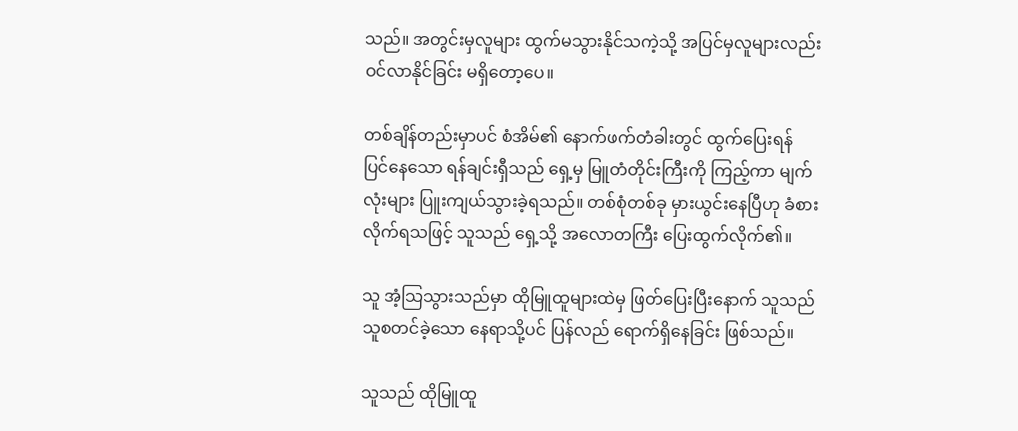သည်။ အတွင်းမှလူများ ထွက်မသွားနိုင်သကဲ့သို့ အပြင်မှလူများလည်း ဝင်လာနိုင်ခြင်း မရှိတော့ပေ။

တစ်ချိန်တည်းမှာပင် စံအိမ်၏ နောက်ဖက်တံခါးတွင် ထွက်ပြေးရန် ပြင်နေသော ရန်ချင်းရှီသည် ရှေ့မှ မြူတံတိုင်းကြီးကို ကြည့်ကာ မျက်လုံးများ ပြူးကျယ်သွားခဲ့ရသည်။ တစ်စုံတစ်ခု မှားယွင်းနေပြီဟု ခံစားလိုက်ရသဖြင့် သူသည် ရှေ့သို့ အလောတကြီး ပြေးထွက်လိုက်၏။

သူ အံ့သြသွားသည်မှာ ထိုမြူထူများထဲမှ ဖြတ်ပြေးပြီးနောက် သူသည် သူစတင်ခဲ့သော နေရာသို့ပင် ပြန်လည် ရောက်ရှိနေခြင်း ဖြစ်သည်။

သူသည် ထိုမြူထူ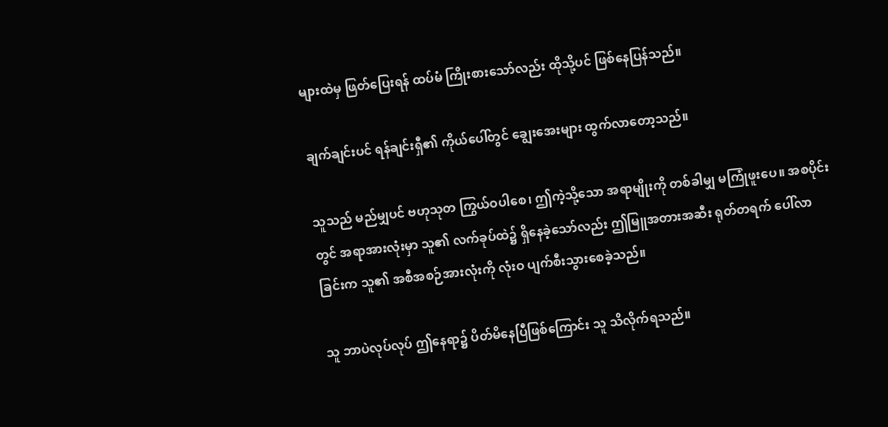များထဲမှ ဖြတ်ပြေးရန် ထပ်မံ ကြိုးစားသော်လည်း ထိုသို့ပင် ဖြစ်နေပြန်သည်။

ချက်ချင်းပင် ရန်ချင်းရှီ၏ ကိုယ်ပေါ်တွင် ချွေးအေးများ ထွက်လာတော့သည်။

သူသည် မည်မျှပင် ဗဟုသုတ ကြွယ်ဝပါစေ၊ ဤကဲ့သို့သော အရာမျိုးကို တစ်ခါမျှ မကြုံဖူးပေ။ အစပိုင်းတွင် အရာအားလုံးမှာ သူ၏ လက်ခုပ်ထဲ၌ ရှိနေခဲ့သော်လည်း ဤမြူအတားအဆီး ရုတ်တရက် ပေါ်လာခြင်းက သူ၏ အစီအစဉ်အားလုံးကို လုံးဝ ပျက်စီးသွားစေခဲ့သည်။

သူ ဘာပဲလုပ်လုပ် ဤနေရာ၌ ပိတ်မိနေပြီဖြစ်ကြောင်း သူ သိလိုက်ရသည်။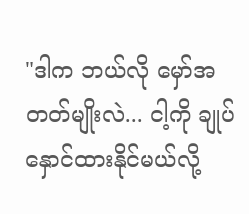"ဒါက ဘယ်လို မှော်အတတ်မျိုးလဲ... ငါ့ကို ချုပ်နှောင်ထားနိုင်မယ်လို့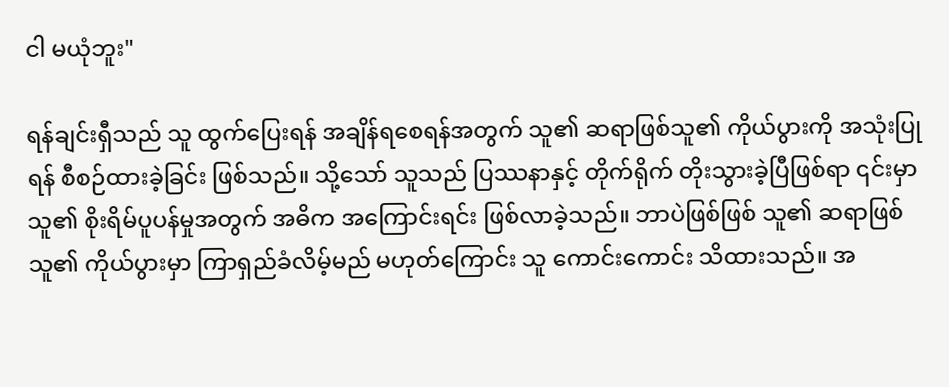ငါ မယုံဘူး"

ရန်ချင်းရှီသည် သူ ထွက်ပြေးရန် အချိန်ရစေရန်အတွက် သူ၏ ဆရာဖြစ်သူ၏ ကိုယ်ပွားကို အသုံးပြုရန် စီစဉ်ထားခဲ့ခြင်း ဖြစ်သည်။ သို့သော် သူသည် ပြဿနာနှင့် တိုက်ရိုက် တိုးသွားခဲ့ပြီဖြစ်ရာ ၎င်းမှာ သူ၏ စိုးရိမ်ပူပန်မှုအတွက် အဓိက အကြောင်းရင်း ဖြစ်လာခဲ့သည်။ ဘာပဲဖြစ်ဖြစ် သူ၏ ဆရာဖြစ်သူ၏ ကိုယ်ပွားမှာ ကြာရှည်ခံလိမ့်မည် မဟုတ်ကြောင်း သူ ကောင်းကောင်း သိထားသည်။ အ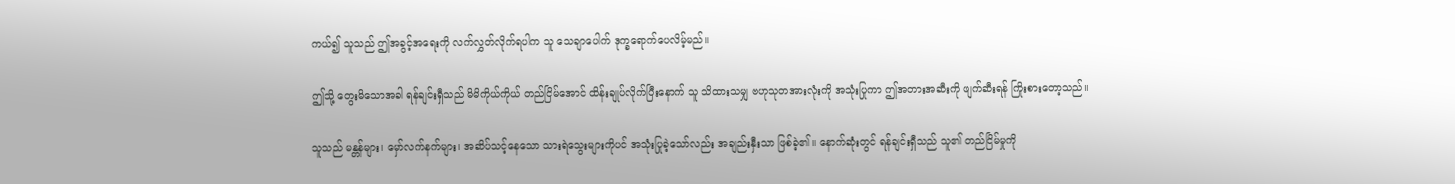ကယ်၍ သူသည် ဤအခွင့်အရေးကို လက်လွှတ်လိုက်ရပါက သူ သေချာပေါက် ဒုက္ခရောက်ပေလိမ့်မည်။

ဤသို့ တွေးမိသောအခါ ရန်ချင်းရှီသည် မိမိကိုယ်ကိုယ် တည်ငြိမ်အောင် ထိန်းချုပ်လိုက်ပြီးနောက် သူ သိထားသမျှ ဗဟုသုတအားလုံးကို အသုံးပြုကာ ဤအတားအဆီးကို ဖျက်ဆီးရန် ကြိုးစားတော့သည်။

သူသည် မန္တန်များ၊ မှော်လက်နက်များ၊ အဆိပ်သင့်နေသော သားရဲသွေးများကိုပင် အသုံးပြုခဲ့သော်လည်း အချည်းနှီးသာ ဖြစ်ခဲ့၏။ နောက်ဆုံးတွင် ရန်ချင်းရှီသည် သူ၏ တည်ငြိမ်မှုကို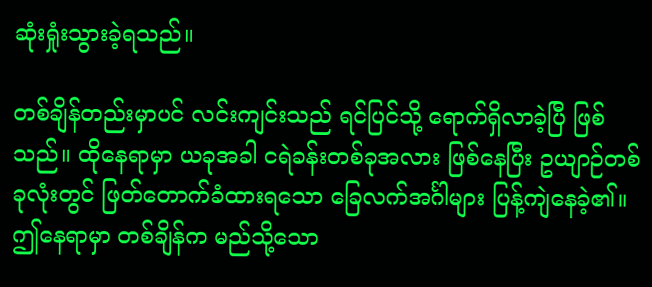ဆုံးရှုံးသွားခဲ့ရသည်။

တစ်ချိန်တည်းမှာပင် လင်းကျင်းသည် ရင်ပြင်သို့ ရောက်ရှိလာခဲ့ပြီ ဖြစ်သည်။ ထိုနေရာမှာ ယခုအခါ ငရဲခန်းတစ်ခုအလား ဖြစ်နေပြီး ဥယျာဉ်တစ်ခုလုံးတွင် ဖြတ်တောက်ခံထားရသော ခြေလက်အင်္ဂါများ ပြန့်ကျဲနေခဲ့၏။ ဤနေရာမှာ တစ်ချိန်က မည်သို့သော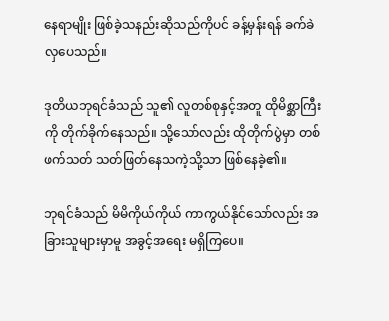နေရာမျိုး ဖြစ်ခဲ့သနည်းဆိုသည်ကိုပင် ခန့်မှန်းရန် ခက်ခဲလှပေသည်။

ဒုတိယဘုရင်ခံသည် သူ၏ လူတစ်စုနှင့်အတူ ထိုမိစ္ဆာကြီးကို တိုက်ခိုက်နေသည်။ သို့သော်လည်း ထိုတိုက်ပွဲမှာ တစ်ဖက်သတ် သတ်ဖြတ်နေသကဲ့သို့သာ ဖြစ်နေခဲ့၏။

ဘုရင်ခံသည် မိမိကိုယ်ကိုယ် ကာကွယ်နိုင်သော်လည်း အခြားသူများမှာမူ အခွင့်အရေး မရှိကြပေ။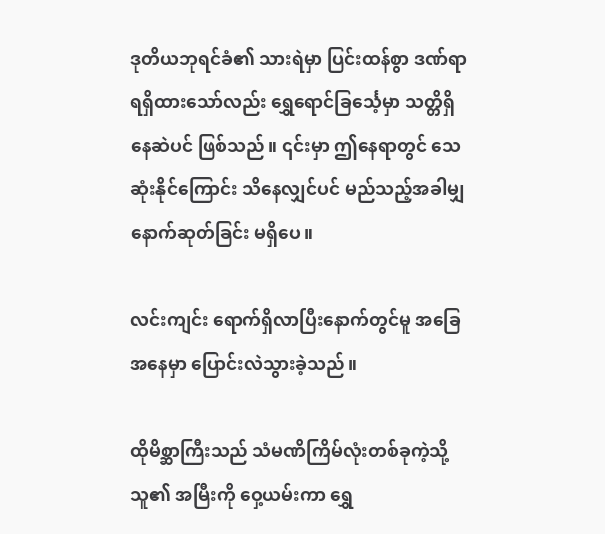ဒုတိယဘုရင်ခံ၏ သားရဲမှာ ပြင်းထန်စွာ ဒဏ်ရာရရှိထားသော်လည်း ရွှေရောင်ခြင်္သေ့မှာ သတ္တိရှိနေဆဲပင် ဖြစ်သည်။ ၎င်းမှာ ဤနေရာတွင် သေဆုံးနိုင်ကြောင်း သိနေလျှင်ပင် မည်သည့်အခါမျှ နောက်ဆုတ်ခြင်း မရှိပေ။

လင်းကျင်း ရောက်ရှိလာပြီးနောက်တွင်မူ အခြေအနေမှာ ပြောင်းလဲသွားခဲ့သည်။

ထိုမိစ္ဆာကြီးသည် သံမဏိကြိမ်လုံးတစ်ခုကဲ့သို့ သူ၏ အမြီးကို ဝှေ့ယမ်းကာ ရွှေ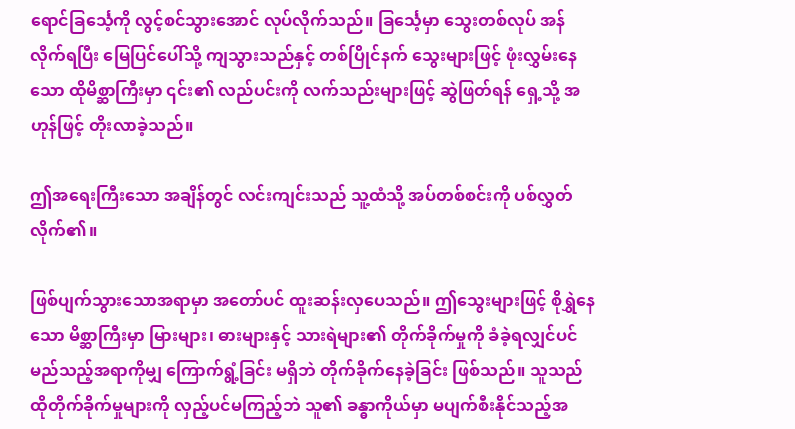ရောင်ခြင်္သေ့ကို လွင့်စင်သွားအောင် လုပ်လိုက်သည်။ ခြင်္သေ့မှာ သွေးတစ်လုပ် အန်လိုက်ရပြီး မြေပြင်ပေါ်သို့ ကျသွားသည်နှင့် တစ်ပြိုင်နက် သွေးများဖြင့် ဖုံးလွှမ်းနေသော ထိုမိစ္ဆာကြီးမှာ ၎င်း၏ လည်ပင်းကို လက်သည်းများဖြင့် ဆွဲဖြတ်ရန် ရှေ့သို့ အဟုန်ဖြင့် တိုးလာခဲ့သည်။

ဤအရေးကြီးသော အချိန်တွင် လင်းကျင်းသည် သူ့ထံသို့ အပ်တစ်စင်းကို ပစ်လွှတ်လိုက်၏။

ဖြစ်ပျက်သွားသောအရာမှာ အတော်ပင် ထူးဆန်းလှပေသည်။ ဤသွေးများဖြင့် စိုရွှဲနေသော မိစ္ဆာကြီးမှာ မြားများ၊ ဓားများနှင့် သားရဲများ၏ တိုက်ခိုက်မှုကို ခံခဲ့ရလျှင်ပင် မည်သည့်အရာကိုမျှ ကြောက်ရွံ့ခြင်း မရှိဘဲ တိုက်ခိုက်နေခဲ့ခြင်း ဖြစ်သည်။ သူသည် ထိုတိုက်ခိုက်မှုများကို လှည့်ပင်မကြည့်ဘဲ သူ၏ ခန္ဓာကိုယ်မှာ မပျက်စီးနိုင်သည့်အ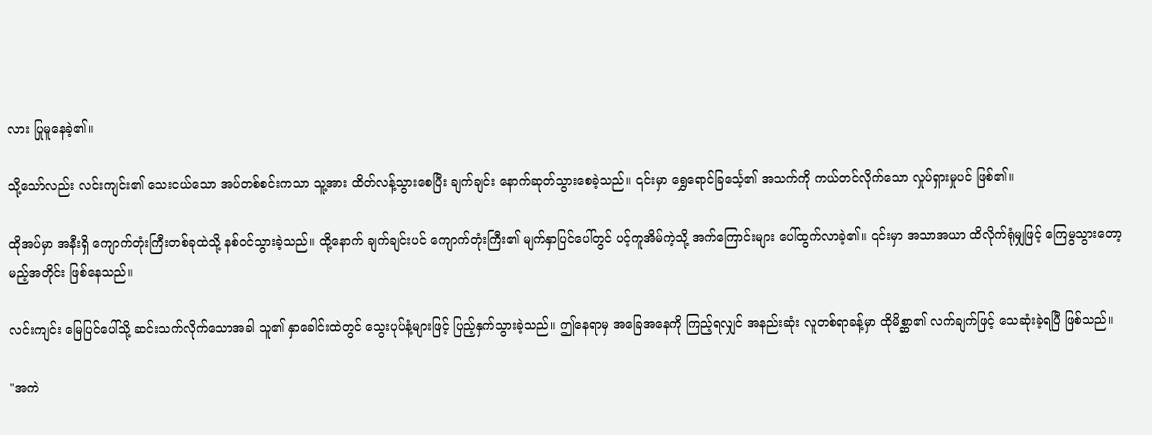လား ပြုမူနေခဲ့၏။

သို့သော်လည်း လင်းကျင်း၏ သေးငယ်သော အပ်တစ်စင်းကသာ သူ့အား ထိတ်လန့်သွားစေပြီး ချက်ချင်း နောက်ဆုတ်သွားစေခဲ့သည်။ ၎င်းမှာ ရွှေရောင်ခြင်္သေ့၏ အသက်ကို ကယ်တင်လိုက်သော လှုပ်ရှားမှုပင် ဖြစ်၏။

ထိုအပ်မှာ အနီးရှိ ကျောက်တုံးကြီးတစ်ခုထဲသို့ နစ်ဝင်သွားခဲ့သည်။ ထို့နောက် ချက်ချင်းပင် ကျောက်တုံးကြီး၏ မျက်နှာပြင်ပေါ်တွင် ပင့်ကူအိမ်ကဲ့သို့ အက်ကြောင်းများ ပေါ်ထွက်လာခဲ့၏။ ၎င်းမှာ အသာအယာ ထိလိုက်ရုံမျှဖြင့် ကြေမွသွားတော့မည့်အတိုင်း ဖြစ်နေသည်။

လင်းကျင်း မြေပြင်ပေါ်သို့ ဆင်းသက်လိုက်သောအခါ သူ၏ နှာခေါင်းထဲတွင် သွေးပုပ်နံ့များဖြင့် ပြည့်နှက်သွားခဲ့သည်။ ဤနေရာမှ အခြေအနေကို ကြည့်ရလျှင် အနည်းဆုံး လူတစ်ရာခန့်မှာ ထိုမိစ္ဆာ၏ လက်ချက်ဖြင့် သေဆုံးခဲ့ရပြီ ဖြစ်သည်။

"အကဲ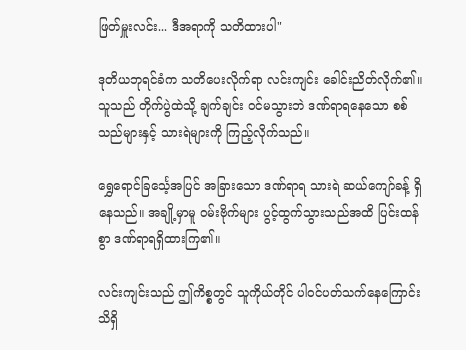ဖြတ်မှူးလင်း... ဒီအရာကို သတိထားပါ"

ဒုတိယဘုရင်ခံက သတိပေးလိုက်ရာ လင်းကျင်း ခေါင်းညိတ်လိုက်၏။ သူသည် တိုက်ပွဲထဲသို့ ချက်ချင်း ဝင်မသွားဘဲ ဒဏ်ရာရနေသော စစ်သည်များနှင့် သားရဲများကို ကြည့်လိုက်သည်။

ရွှေရောင်ခြင်္သေ့အပြင် အခြားသော ဒဏ်ရာရ သားရဲ ဆယ်ကျော်ခန့် ရှိနေသည်။ အချို့မှာမူ ဝမ်းဗိုက်များ ပွင့်ထွက်သွားသည်အထိ ပြင်းထန်စွာ ဒဏ်ရာရရှိထားကြ၏။

လင်းကျင်းသည် ဤကိစ္စတွင် သူကိုယ်တိုင် ပါဝင်ပတ်သက်နေကြောင်း သိရှိ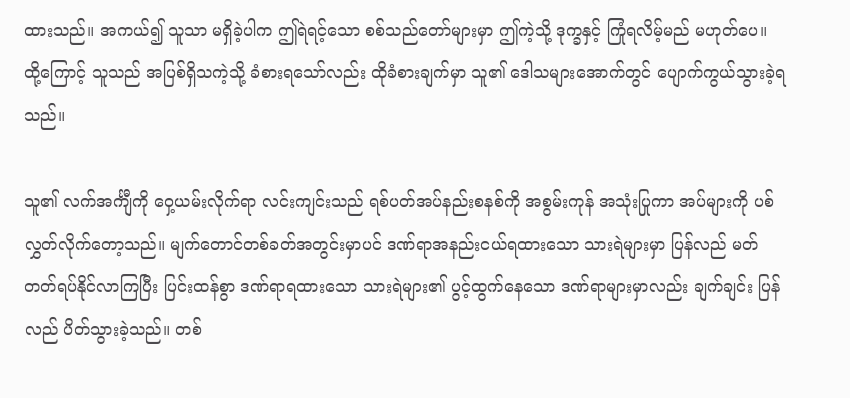ထားသည်။ အကယ်၍ သူသာ မရှိခဲ့ပါက ဤရဲရင့်သော စစ်သည်တော်များမှာ ဤကဲ့သို့ ဒုက္ခနှင့် ကြုံရလိမ့်မည် မဟုတ်ပေ။ ထို့ကြောင့် သူသည် အပြစ်ရှိသကဲ့သို့ ခံစားရသော်လည်း ထိုခံစားချက်မှာ သူ၏ ဒေါသများအောက်တွင် ပျောက်ကွယ်သွားခဲ့ရသည်။

သူ၏ လက်အင်္ကျီကို ဝှေ့ယမ်းလိုက်ရာ လင်းကျင်းသည် ရစ်ပတ်အပ်နည်းစနစ်ကို အစွမ်းကုန် အသုံးပြုကာ အပ်များကို ပစ်လွှတ်လိုက်တော့သည်။ မျက်တောင်တစ်ခတ်အတွင်းမှာပင် ဒဏ်ရာအနည်းငယ်ရထားသော သားရဲများမှာ ပြန်လည် မတ်တတ်ရပ်နိုင်လာကြပြီး ပြင်းထန်စွာ ဒဏ်ရာရထားသော သားရဲများ၏ ပွင့်ထွက်နေသော ဒဏ်ရာများမှာလည်း ချက်ချင်း ပြန်လည် ပိတ်သွားခဲ့သည်။ တစ်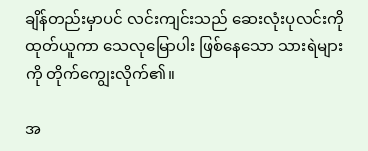ချိန်တည်းမှာပင် လင်းကျင်းသည် ဆေးလုံးပုလင်းကို ထုတ်ယူကာ သေလုမြောပါး ဖြစ်နေသော သားရဲများကို တိုက်ကျွေးလိုက်၏။

အ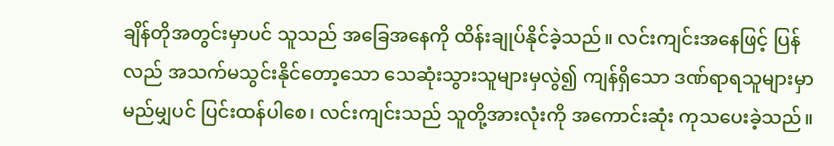ချိန်တိုအတွင်းမှာပင် သူသည် အခြေအနေကို ထိန်းချုပ်နိုင်ခဲ့သည်။ လင်းကျင်းအနေဖြင့် ပြန်လည် အသက်မသွင်းနိုင်တော့သော သေဆုံးသွားသူများမှလွဲ၍ ကျန်ရှိသော ဒဏ်ရာရသူများမှာ မည်မျှပင် ပြင်းထန်ပါစေ၊ လင်းကျင်းသည် သူတို့အားလုံးကို အကောင်းဆုံး ကုသပေးခဲ့သည်။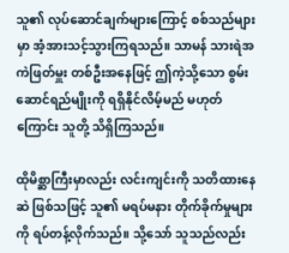သူ၏ လုပ်ဆောင်ချက်များကြောင့် စစ်သည်များမှာ အံ့အားသင့်သွားကြရသည်။ သာမန် သားရဲအကဲဖြတ်မှူး တစ်ဦးအနေဖြင့် ဤကဲ့သို့သော စွမ်းဆောင်ရည်မျိုးကို ရရှိနိုင်လိမ့်မည် မဟုတ်ကြောင်း သူတို့ သိရှိကြသည်။

ထိုမိစ္ဆာကြီးမှာလည်း လင်းကျင်းကို သတိထားနေဆဲ ဖြစ်သဖြင့် သူ၏ မရပ်မနား တိုက်ခိုက်မှုများကို ရပ်တန့်လိုက်သည်။ သို့သော် သူသည်လည်း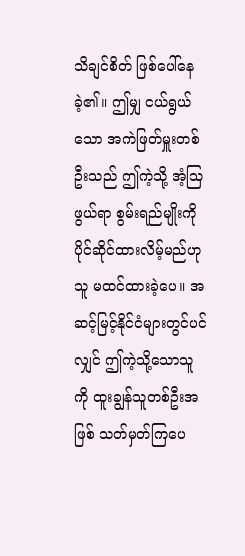သိချင်စိတ် ဖြစ်ပေါ်နေခဲ့၏။ ဤမျှ ငယ်ရွယ်သော အကဲဖြတ်မှူးတစ်ဦးသည် ဤကဲ့သို့ အံ့သြဖွယ်ရာ စွမ်းရည်မျိုးကို ပိုင်ဆိုင်ထားလိမ့်မည်ဟု သူ မထင်ထားခဲ့ပေ။ အဆင့်မြင့်နိုင်ငံများတွင်ပင်လျှင် ဤကဲ့သို့သောသူကို ထူးချွန်သူတစ်ဦးအဖြစ် သတ်မှတ်ကြပေ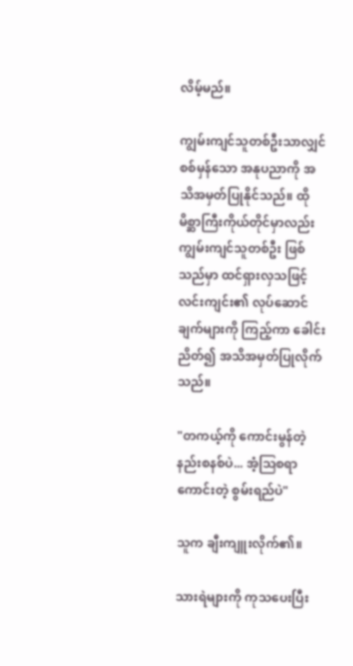လိမ့်မည်။

ကျွမ်းကျင်သူတစ်ဦးသာလျှင် စစ်မှန်သော အနုပညာကို အသိအမှတ်ပြုနိုင်သည်။ ထိုမိစ္ဆာကြီးကိုယ်တိုင်မှာလည်း ကျွမ်းကျင်သူတစ်ဦး ဖြစ်သည်မှာ ထင်ရှားလှသဖြင့် လင်းကျင်း၏ လုပ်ဆောင်ချက်များကို ကြည့်ကာ ခေါင်းညိတ်၍ အသိအမှတ်ပြုလိုက်သည်။

"တကယ့်ကို ကောင်းမွန်တဲ့ နည်းစနစ်ပဲ... အံ့သြစရာကောင်းတဲ့ စွမ်းရည်ပဲ"

သူက ချီးကျူးလိုက်၏။

သားရဲများကို ကုသပေးပြီး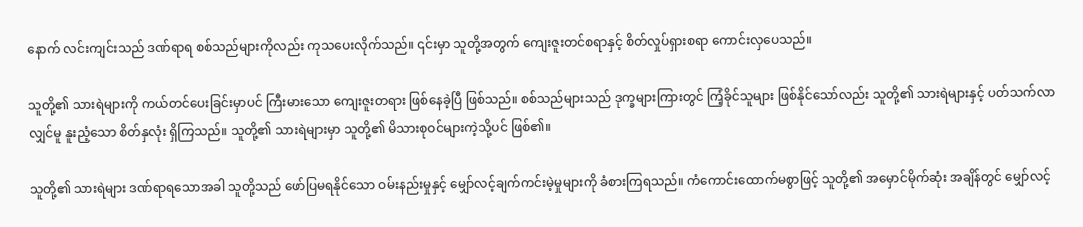နောက် လင်းကျင်းသည် ဒဏ်ရာရ စစ်သည်များကိုလည်း ကုသပေးလိုက်သည်။ ၎င်းမှာ သူတို့အတွက် ကျေးဇူးတင်စရာနှင့် စိတ်လှုပ်ရှားစရာ ကောင်းလှပေသည်။

သူတို့၏ သားရဲများကို ကယ်တင်ပေးခြင်းမှာပင် ကြီးမားသော ကျေးဇူးတရား ဖြစ်နေခဲ့ပြီ ဖြစ်သည်။ စစ်သည်များသည် ဒုက္ခများကြားတွင် ကြံ့ခိုင်သူများ ဖြစ်နိုင်သော်လည်း သူတို့၏ သားရဲများနှင့် ပတ်သက်လာလျှင်မူ နူးညံ့သော စိတ်နှလုံး ရှိကြသည်။ သူတို့၏ သားရဲများမှာ သူတို့၏ မိသားစုဝင်များကဲ့သို့ပင် ဖြစ်၏။

သူတို့၏ သားရဲများ ဒဏ်ရာရသောအခါ သူတို့သည် ဖော်ပြမရနိုင်သော ဝမ်းနည်းမှုနှင့် မျှော်လင့်ချက်ကင်းမဲ့မှုများကို ခံစားကြရသည်။ ကံကောင်းထောက်မစွာဖြင့် သူတို့၏ အမှောင်မိုက်ဆုံး အချိန်တွင် မျှော်လင့်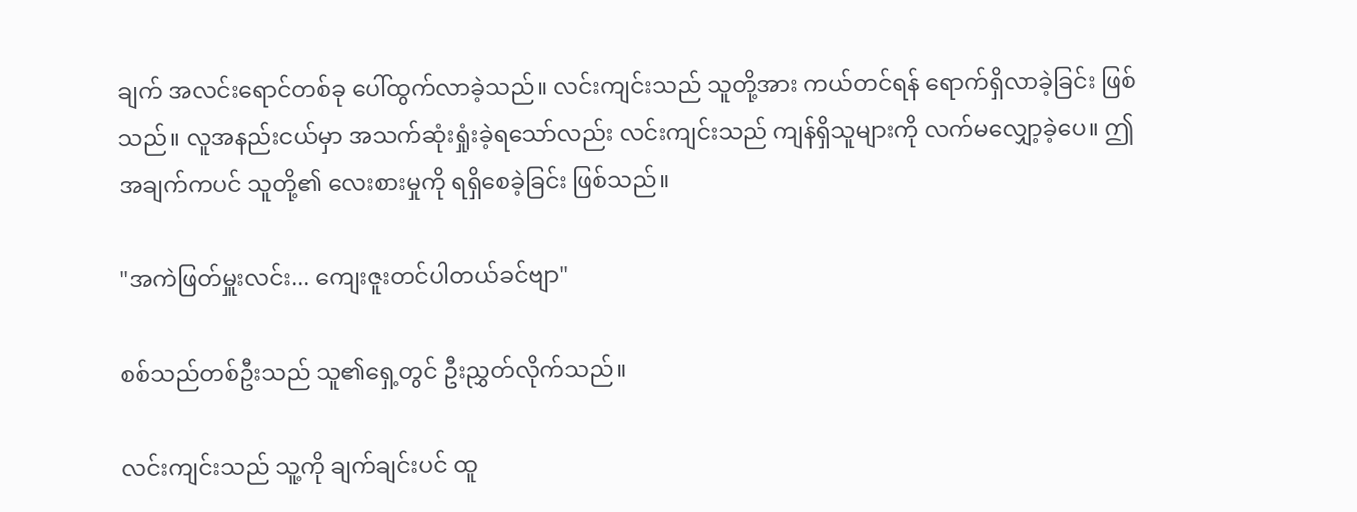ချက် အလင်းရောင်တစ်ခု ပေါ်ထွက်လာခဲ့သည်။ လင်းကျင်းသည် သူတို့အား ကယ်တင်ရန် ရောက်ရှိလာခဲ့ခြင်း ဖြစ်သည်။ လူအနည်းငယ်မှာ အသက်ဆုံးရှုံးခဲ့ရသော်လည်း လင်းကျင်းသည် ကျန်ရှိသူများကို လက်မလျှော့ခဲ့ပေ။ ဤအချက်ကပင် သူတို့၏ လေးစားမှုကို ရရှိစေခဲ့ခြင်း ဖြစ်သည်။

"အကဲဖြတ်မှူးလင်း... ကျေးဇူးတင်ပါတယ်ခင်ဗျာ"

စစ်သည်တစ်ဦးသည် သူ၏ရှေ့တွင် ဦးညွှတ်လိုက်သည်။

လင်းကျင်းသည် သူ့ကို ချက်ချင်းပင် ထူ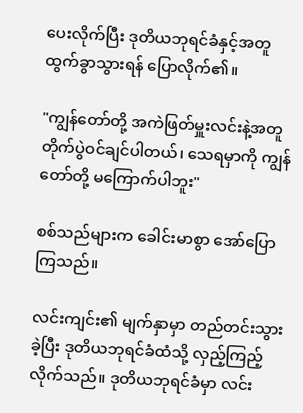ပေးလိုက်ပြီး ဒုတိယဘုရင်ခံနှင့်အတူ ထွက်ခွာသွားရန် ပြောလိုက်၏။

"ကျွန်တော်တို့ အကဲဖြတ်မှူးလင်းနဲ့အတူ တိုက်ပွဲဝင်ချင်ပါတယ်၊ သေရမှာကို ကျွန်တော်တို့ မကြောက်ပါဘူး"

စစ်သည်များက ခေါင်းမာစွာ အော်ပြောကြသည်။

လင်းကျင်း၏ မျက်နှာမှာ တည်တင်းသွားခဲ့ပြီး ဒုတိယဘုရင်ခံထံသို့ လှည့်ကြည့်လိုက်သည်။ ဒုတိယဘုရင်ခံမှာ လင်း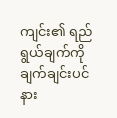ကျင်း၏ ရည်ရွယ်ချက်ကို ချက်ချင်းပင် နား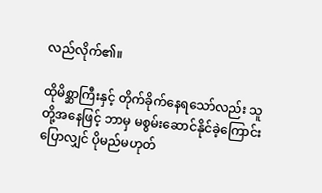လည်လိုက်၏။

ထိုမိစ္ဆာကြီးနှင့် တိုက်ခိုက်နေရသော်လည်း သူတို့အနေဖြင့် ဘာမှ မစွမ်းဆောင်နိုင်ခဲ့ကြောင်း ပြောလျှင် ပိုမည်မဟုတ်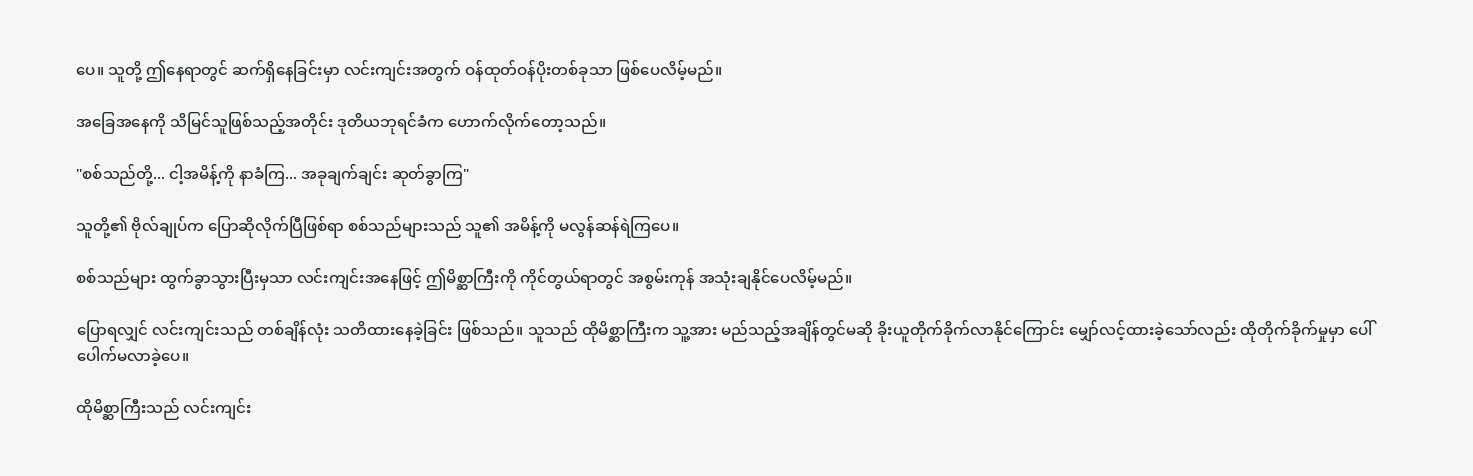ပေ။ သူတို့ ဤနေရာတွင် ဆက်ရှိနေခြင်းမှာ လင်းကျင်းအတွက် ဝန်ထုတ်ဝန်ပိုးတစ်ခုသာ ဖြစ်ပေလိမ့်မည်။

အခြေအနေကို သိမြင်သူဖြစ်သည့်အတိုင်း ဒုတိယဘုရင်ခံက ဟောက်လိုက်တော့သည်။

"စစ်သည်တို့... ငါ့အမိန့်ကို နာခံကြ... အခုချက်ချင်း ဆုတ်ခွာကြ"

သူတို့၏ ဗိုလ်ချုပ်က ပြောဆိုလိုက်ပြီဖြစ်ရာ စစ်သည်များသည် သူ၏ အမိန့်ကို မလွန်ဆန်ရဲကြပေ။

စစ်သည်များ ထွက်ခွာသွားပြီးမှသာ လင်းကျင်းအနေဖြင့် ဤမိစ္ဆာကြီးကို ကိုင်တွယ်ရာတွင် အစွမ်းကုန် အသုံးချနိုင်ပေလိမ့်မည်။

ပြောရလျှင် လင်းကျင်းသည် တစ်ချိန်လုံး သတိထားနေခဲ့ခြင်း ဖြစ်သည်။ သူသည် ထိုမိစ္ဆာကြီးက သူ့အား မည်သည့်အချိန်တွင်မဆို ခိုးယူတိုက်ခိုက်လာနိုင်ကြောင်း မျှော်လင့်ထားခဲ့သော်လည်း ထိုတိုက်ခိုက်မှုမှာ ပေါ်ပေါက်မလာခဲ့ပေ။

ထိုမိစ္ဆာကြီးသည် လင်းကျင်း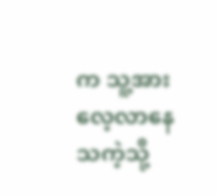က သူ့အား လေ့လာနေသကဲ့သို့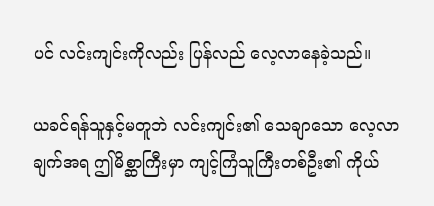ပင် လင်းကျင်းကိုလည်း ပြန်လည် လေ့လာနေခဲ့သည်။

ယခင်ရန်သူနှင့်မတူဘဲ လင်းကျင်း၏ သေချာသော လေ့လာချက်အရ ဤမိစ္ဆာကြီးမှာ ကျင့်ကြံသူကြီးတစ်ဦး၏ ကိုယ်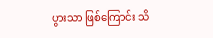ပွားသာ ဖြစ်ကြောင်း သိ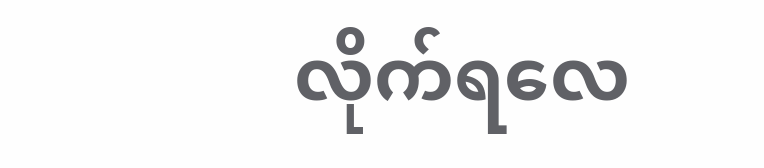လိုက်ရလေ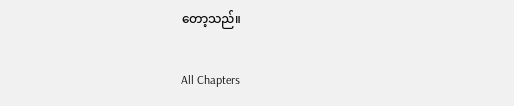တော့သည်။

All Chapters